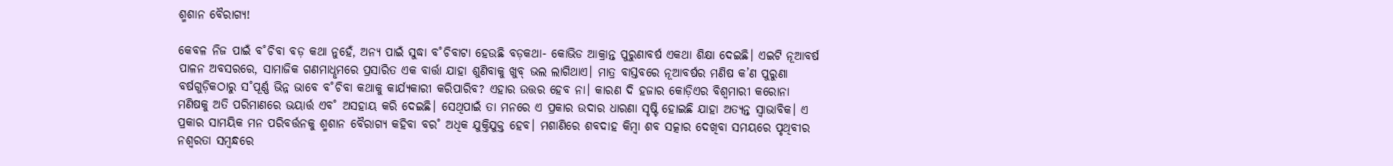ଶ୍ମଶାନ ବୈରାଗ୍ୟ!

କେବଳ ନିଜ ପାଇଁ ବ˚ଚିବା ବଡ଼ କଥା ନୁହେଁ, ଅନ୍ୟ ପାଇଁ ସୁଦ୍ଧା ବ˚ଚିବାଟା ହେଉଛି ବଡ଼କଥା- କୋଭିଡ ଆକ୍ରାନ୍ତ ପୁରୁଣାବର୍ଷ ଏକଥା ଶିକ୍ଷା ଦେଇଛି। ଏଇଟି ନୂଆବର୍ଷ ପାଳନ ଅବସରରେ, ସାମାଜିକ ଗଣମାଧୢମରେ ପ୍ରସାରିତ ଏକ ବାର୍ତ୍ତା ଯାହା ଶୁଣିବାକୁ ଖୁବ୍‌ ଭଲ ଲାଗିଥାଏ। ମାତ୍ର ବାସ୍ତବରେ ନୂଆବର୍ଷର ମଣିଷ କ’ଣ ପୁରୁଣା ବର୍ଷଗୁଡ଼ିକଠାରୁ ସ˚ପୂର୍ଣ୍ଣ ଭିନ୍ନ ଭାବେ ବ˚ଚିବା କଥାକୁ କାର୍ଯ୍ୟକାରୀ କରିପାରିବ? ଏହାର ଉତ୍ତର ହେବ ନା। କାରଣ ଦି ହଜାର କୋଡ଼ିଏର ବିଶ୍ବମାରୀ କରୋନା ମଣିଷକୁ ଅତି ପରିମାଣରେ ଭୟାର୍ତ୍ତ ଏବ˚ ଅସହାୟ କରି ଦେଇଛି। ସେଥିପାଇଁ ତା ମନରେ ଏ ପ୍ରକାର ଉଦାର ଧାରଣା ସୃଷ୍ଟି ହୋଇଛି ଯାହା ଅତ୍ୟନ୍ତ ସ୍ବାଭାବିକ। ଏ ପ୍ରକାର ସାମୟିକ ମନ ପରିବର୍ତ୍ତନକୁ ଶ୍ମଶାନ ବୈରାଗ୍ୟ କହିବା ବର˚ ଅଧିକ ଯୁକ୍ତିଯୁକ୍ତ ହେବ। ମଶାଣିରେ ଶବଦାହ କିମ୍ବା ଶବ ସତ୍କାର ଦେଖିବା ସମୟରେ ପୃଥିବୀର ନଶ୍ବରତା ସମ୍ବନ୍ଧରେ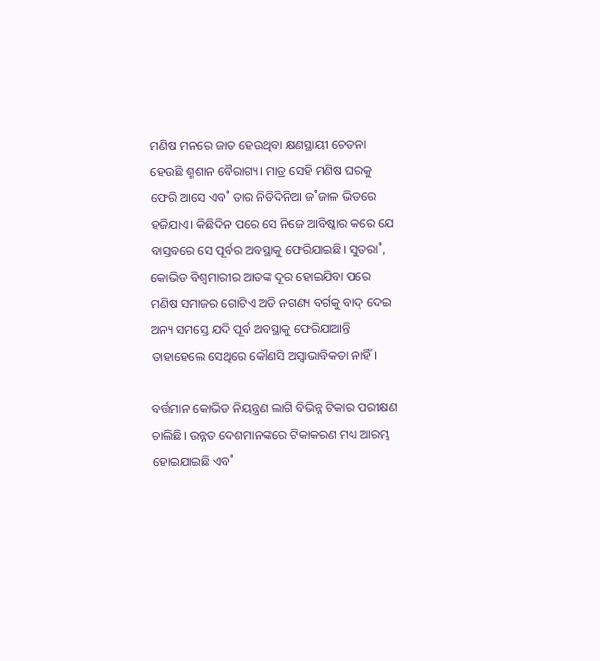ମଣିଷ ମନରେ ଜାତ ହେଉଥିବା କ୍ଷଣସ୍ଥାୟୀ ଚେତନା ହେଉଛି ଶ୍ମଶାନ ବୈରାଗ୍ୟ। ମାତ୍ର ସେହି ମଣିଷ ଘରକୁ ଫେରି ଆସେ ଏବ˚ ତାର ନିତିଦିନିଆ ଜ˚ଜାଳ ଭିତରେ ହଜିଯାଏ। କିଛିଦିନ ପରେ ସେ ନିଜେ ଆବିଷ୍କାର କରେ ଯେ ବାସ୍ତବରେ ସେ ପୂର୍ବର ଅବସ୍ଥାକୁ ଫେରିଯାଇଛି। ସୁତରା˚, କୋଭିଡ ବିଶ୍ବମାରୀର ଆତଙ୍କ ଦୂର ହୋଇଯିବା ପରେ ମଣିଷ ସମାଜର ଗୋଟିଏ ଅତି ନଗଣ୍ୟ ବର୍ଗକୁ ବାଦ୍‌ ଦେଇ ଅନ୍ୟ ସମସ୍ତେ ଯଦି ପୂର୍ବ ଅବସ୍ଥାକୁ ଫେରିଯାଆନ୍ତି ତାହାହେଲେ ସେଥିରେ କୌଣସି ଅସ୍ବାଭାବିକତା ନାହିଁ।

ବର୍ତ୍ତମାନ କୋଭିଡ ନିୟନ୍ତ୍ରଣ ଲାଗି ବିଭିନ୍ନ ଟିକାର ପରୀକ୍ଷଣ ଚାଲିଛି। ଉନ୍ନତ ଦେଶମାନଙ୍କରେ ଟିକାକରଣ ମଧ୍ୟ ଆରମ୍ଭ ହୋଇଯାଇଛି ଏବ˚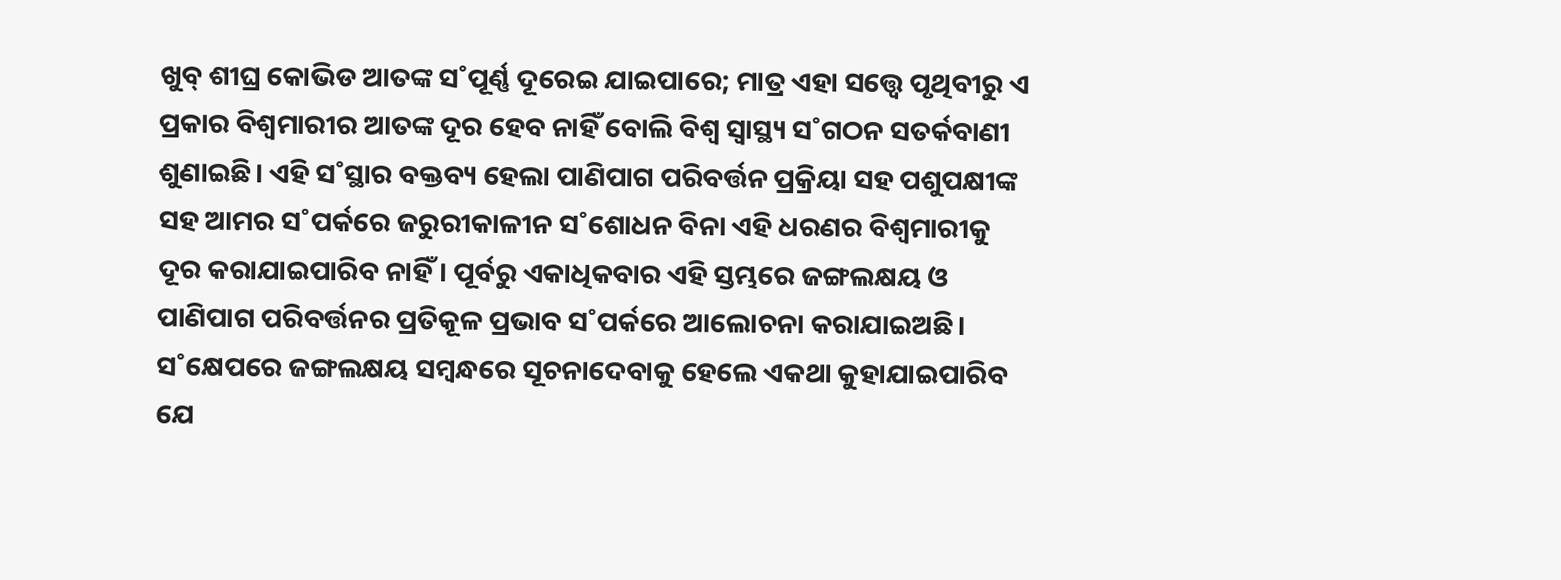ଖୁବ୍‌ ଶୀଘ୍ର କୋଭିଡ ଆତଙ୍କ ସ˚ପୂର୍ଣ୍ଣ ଦୂରେଇ ଯାଇପାରେ; ମାତ୍ର ଏହା ସତ୍ତ୍ବେ ପୃଥିବୀରୁ ଏ ପ୍ରକାର ବିଶ୍ବମାରୀର ଆତଙ୍କ ଦୂର ହେବ ନାହିଁ ବୋଲି ବିଶ୍ବ ସ୍ବାସ୍ଥ୍ୟ ସ˚ଗଠନ ସତର୍କବାଣୀ ଶୁଣାଇଛି। ଏହି ସ˚ସ୍ଥାର ବକ୍ତବ୍ୟ ହେଲା ପାଣିପାଗ ପରିବର୍ତ୍ତନ ପ୍ରକ୍ରିୟା ସହ ପଶୁପକ୍ଷୀଙ୍କ ସହ ଆମର ସ˚ପର୍କରେ ଜରୁରୀକାଳୀନ ସ˚ଶୋଧନ ବିନା ଏହି ଧରଣର ବିଶ୍ବମାରୀକୁ ଦୂର କରାଯାଇପାରିବ ନାହିଁ। ପୂର୍ବରୁ ଏକାଧିକବାର ଏହି ସ୍ତମ୍ଭରେ ଜଙ୍ଗଲକ୍ଷୟ ଓ ପାଣିପାଗ ପରିବର୍ତ୍ତନର ପ୍ରତିକୂଳ ପ୍ରଭାବ ସ˚ପର୍କରେ ଆଲୋଚନା କରାଯାଇଅଛି। ସ˚କ୍ଷେପରେ ଜଙ୍ଗଲକ୍ଷୟ ସମ୍ବନ୍ଧରେ ସୂଚନାଦେବାକୁ ହେଲେ ଏକଥା କୁହାଯାଇପାରିବ ଯେ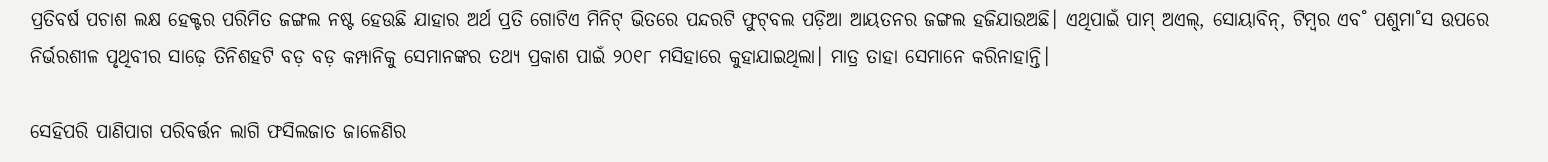ପ୍ରତିବର୍ଷ ପଚାଶ ଲକ୍ଷ ହେକ୍ଟର ପରିମିତ ଜଙ୍ଗଲ ନଷ୍ଟ ହେଉଛି ଯାହାର ଅର୍ଥ ପ୍ରତି ଗୋଟିଏ ମିନିଟ୍‌ ଭିତରେ ପନ୍ଦରଟି ଫୁଟ୍‌ବଲ ପଡ଼ିଆ ଆୟତନର ଜଙ୍ଗଲ ହଜିଯାଉଅଛି। ଏଥିପାଇଁ ପାମ୍‌ ଅଏଲ୍‌, ସୋୟାବିନ୍‌, ଟିମ୍ବର ଏବ˚ ପଶୁମା˚ସ ଉପରେ ନିର୍ଭରଶୀଳ ପୃଥିବୀର ସାଢ଼େ ତିନିଶହଟି ବଡ଼ ବଡ଼ କମ୍ପାନିକୁ ସେମାନଙ୍କର ତଥ୍ୟ ପ୍ରକାଶ ପାଇଁ ୨୦୧୮ ମସିହାରେ କୁହାଯାଇଥିଲା। ମାତ୍ର ତାହା ସେମାନେ କରିନାହାନ୍ତି।

ସେହିପରି ପାଣିପାଗ ପରିବର୍ତ୍ତନ ଲାଗି ଫସିଲଜାତ ଜାଳେଣିର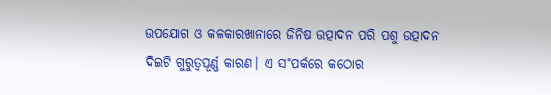ଉପଯୋଗ ଓ କଳକାରଖାନାରେ ଜିନିଷ ଉତ୍ପାଦନ ପରି ପଶୁ ଉତ୍ପାଦନ ଦିଇଟି ଗୁରୁତ୍ବପୂର୍ଣ୍ଣ କାରଣ। ଏ ସ˚ପର୍କରେ କଠୋର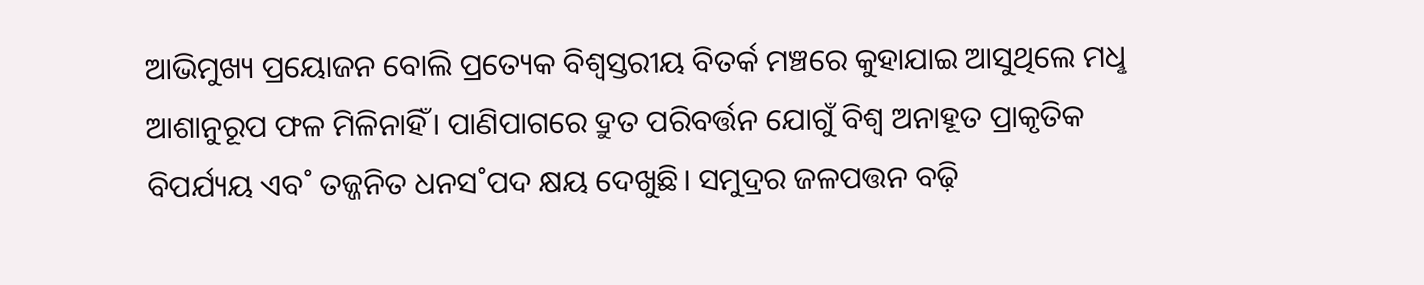ଆଭିମୁଖ୍ୟ ପ୍ରୟୋଜନ ବୋଲି ପ୍ରତ୍ୟେକ ବିଶ୍ବସ୍ତରୀୟ ବିତର୍କ ମଞ୍ଚରେ କୁହାଯାଇ ଆସୁଥିଲେ ମଧୢ ଆଶାନୁରୂପ ଫଳ ମିଳିନାହିଁ। ପାଣିପାଗରେ ଦ୍ରୁତ ପରିବର୍ତ୍ତନ ଯୋଗୁଁ ବିଶ୍ବ ଅନାହୂତ ପ୍ରାକୃତିକ ବିପର୍ଯ୍ୟୟ ଏବ˚ ତଜ୍ଜନିତ ଧନସ˚ପଦ କ୍ଷୟ ଦେଖୁଛି। ସମୁଦ୍ରର ଜଳପତ୍ତନ ବଢ଼ି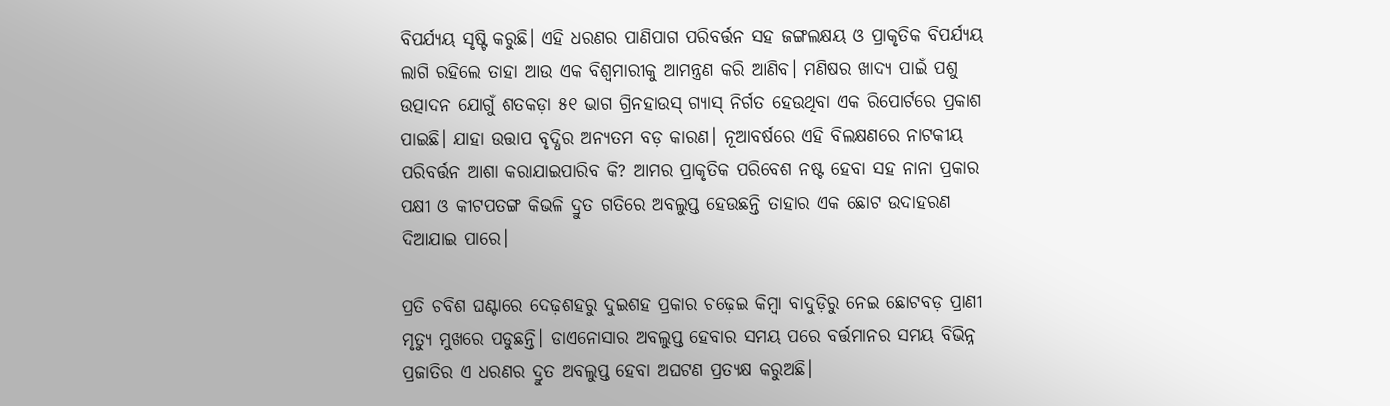ବିପର୍ଯ୍ୟୟ ସୃଷ୍ଟି କରୁଛି। ଏହି ଧରଣର ପାଣିପାଗ ପରିବର୍ତ୍ତନ ସହ ଜଙ୍ଗଲକ୍ଷୟ ଓ ପ୍ରାକୃତିକ ବିପର୍ଯ୍ୟୟ ଲାଗି ରହିଲେ ତାହା ଆଉ ଏକ ବିଶ୍ବମାରୀକୁ ଆମନ୍ତ୍ରଣ କରି ଆଣିବ। ମଣିଷର ଖାଦ୍ୟ ପାଇଁ ପଶୁ ଉତ୍ପାଦନ ଯୋଗୁଁ ଶତକଡ଼ା ୫୧ ଭାଗ ଗ୍ରିନହାଉସ୍‌ ଗ୍ୟାସ୍‌ ନିର୍ଗତ ହେଉଥିବା ଏକ ରିପୋର୍ଟରେ ପ୍ରକାଶ ପାଇଛି। ଯାହା ଉତ୍ତାପ ବୃଦ୍ଧିର ଅନ୍ୟତମ ବଡ଼ କାରଣ। ନୂଆବର୍ଷରେ ଏହି ବିଲକ୍ଷଣରେ ନାଟକୀୟ ପରିବର୍ତ୍ତନ ଆଶା କରାଯାଇପାରିବ କି? ଆମର ପ୍ରାକୃତିକ ପରିବେଶ ନଷ୍ଟ ହେବା ସହ ନାନା ପ୍ରକାର ପକ୍ଷୀ ଓ କୀଟପତଙ୍ଗ କିଭଳି ଦ୍ରୁତ ଗତିରେ ଅବଲୁପ୍ତ ହେଉଛନ୍ତି ତାହାର ଏକ ଛୋଟ ଉଦାହରଣ ଦିଆଯାଇ ପାରେ।

ପ୍ରତି ଚବିଶ ଘଣ୍ଟାରେ ଦେଢ଼ଶହରୁ ଦୁଇଶହ ପ୍ରକାର ଚଢ଼େଇ କିମ୍ବା ବାଦୁଡ଼ିରୁ ନେଇ ଛୋଟବଡ଼ ପ୍ରାଣୀ ମୃତ୍ୟୁ ମୁଖରେ ପଡୁଛନ୍ତି। ଡାଏନୋସାର ଅବଲୁପ୍ତ ହେବାର ସମୟ ପରେ ବର୍ତ୍ତମାନର ସମୟ ବିଭିନ୍ନ ପ୍ରଜାତିର ଏ ଧରଣର ଦ୍ରୁତ ଅବଲୁପ୍ତ ହେବା ଅଘଟଣ ପ୍ରତ୍ୟକ୍ଷ କରୁଅଛି।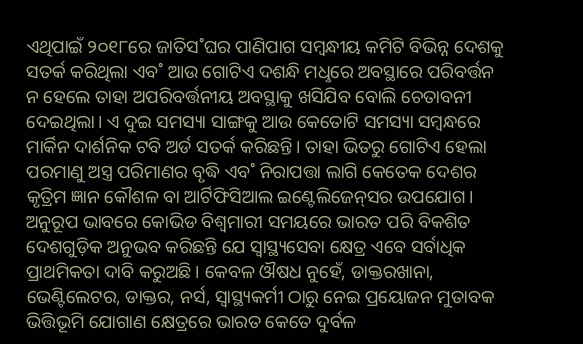ଏଥିପାଇଁ ୨୦୧୮ରେ ଜାତିସ˚ଘର ପାଣିପାଗ ସମ୍ବନ୍ଧୀୟ କମିଟି ବିଭିନ୍ନ ଦେଶକୁ ସତର୍କ କରିଥିଲା ଏବ˚ ଆଉ ଗୋଟିଏ ଦଶନ୍ଧି ମଧୢରେ ଅବସ୍ଥାରେ ପରିବର୍ତ୍ତନ ନ ହେଲେ ତାହା ଅପରିବର୍ତ୍ତନୀୟ ଅବସ୍ଥାକୁ ଖସିଯିବ ବୋଲି ଚେତାବନୀ ଦେଇଥିଲା। ଏ ଦୁଇ ସମସ୍ୟା ସାଙ୍ଗକୁ ଆଉ କେତୋଟି ସମସ୍ୟା ସମ୍ବନ୍ଧରେ ମାର୍କିନ ଦାର୍ଶନିକ ଟବି ଅର୍ଡ ସତର୍କ କରିଛନ୍ତି। ତାହା ଭିତରୁ ଗୋଟିଏ ହେଲା ପରମାଣୁ ଅସ୍ତ୍ର ପରିମାଣର ବୃଦ୍ଧି ଏବ˚ ନିରାପତ୍ତା ଲାଗି କେତେକ ଦେଶର କୃତ୍ରିମ ଜ୍ଞାନ କୌଶଳ ବା ଆର୍ଟିଫିସିଆଲ ଇଣ୍ଟେଲିଜେନ୍‌ସର ଉପଯୋଗ। ଅନୁରୂପ ଭାବରେ କୋଭିଡ ବିଶ୍ବମାରୀ ସମୟରେ ଭାରତ ପରି ବିକଶିତ ଦେଶଗୁଡ଼ିକ ଅନୁଭବ କରିଛନ୍ତି ଯେ ସ୍ବାସ୍ଥ୍ୟସେବା କ୍ଷେତ୍ର ଏବେ ସର୍ବାଧିକ ପ୍ରାଥମିକତା ଦାବି କରୁଅଛି। କେବଳ ଔଷଧ ନୁହେଁ, ଡାକ୍ତରଖାନା, ଭେଣ୍ଟିଲେଟର, ଡାକ୍ତର, ନର୍ସ, ସ୍ବାସ୍ଥ୍ୟକର୍ମୀ ଠାରୁ ନେଇ ପ୍ରୟୋଜନ ମୁତାବକ ଭିତ୍ତିଭୂମି ଯୋଗାଣ କ୍ଷେତ୍ରରେ ଭାରତ କେତେ ଦୁର୍ବଳ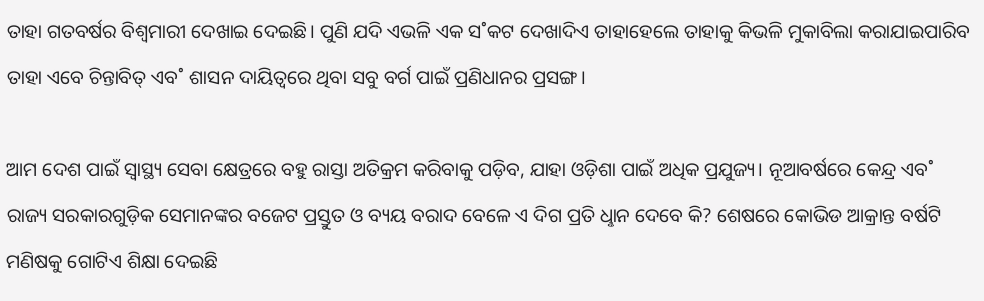ତାହା ଗତବର୍ଷର ବିଶ୍ବମାରୀ ଦେଖାଇ ଦେଇଛି। ପୁଣି ଯଦି ଏଭଳି ଏକ ସ˚କଟ ଦେଖାଦିଏ ତାହାହେଲେ ତାହାକୁ କିଭଳି ମୁକାବିଲା କରାଯାଇପାରିବ ତାହା ଏବେ ଚିନ୍ତାବିତ୍‌ ଏବ˚ ଶାସନ ଦାୟିତ୍ବରେ ଥିବା ସବୁ ବର୍ଗ ପାଇଁ ପ୍ରଣିଧାନର ପ୍ରସଙ୍ଗ।

ଆମ ଦେଶ ପାଇଁ ସ୍ବାସ୍ଥ୍ୟ ସେବା କ୍ଷେତ୍ରରେ ବହୁ ରାସ୍ତା ଅତିକ୍ରମ କରିବାକୁ ପଡ଼ିବ, ଯାହା ଓଡ଼ିଶା ପାଇଁ ଅଧିକ ପ୍ରଯୁଜ୍ୟ। ନୂଆବର୍ଷରେ କେନ୍ଦ୍ର ଏବ˚ ରାଜ୍ୟ ସରକାରଗୁଡ଼ିକ ସେମାନଙ୍କର ବଜେଟ ପ୍ରସ୍ତୁତ ଓ ବ୍ୟୟ ବରାଦ ବେଳେ ଏ ଦିଗ ପ୍ରତି ଧୢାନ ଦେବେ କି? ଶେଷରେ କୋଭିଡ ଆକ୍ରାନ୍ତ ବର୍ଷଟି ମଣିଷକୁ ଗୋଟିଏ ଶିକ୍ଷା ଦେଇଛି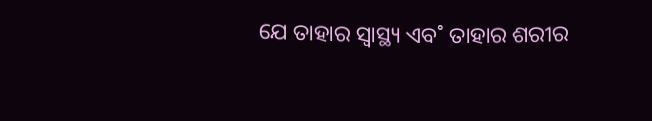ଯେ ତାହାର ସ୍ବାସ୍ଥ୍ୟ ଏବ˚ ତାହାର ଶରୀର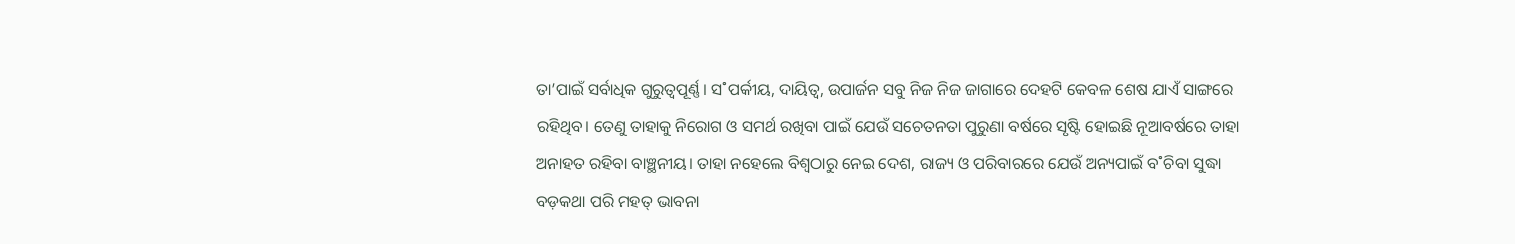ତା’ପାଇଁ ସର୍ବାଧିକ ଗୁରୁତ୍ବପୂର୍ଣ୍ଣ। ସ˚ପର୍କୀୟ, ଦାୟିତ୍ବ, ଉପାର୍ଜନ ସବୁ ନିଜ ନିଜ ଜାଗାରେ ଦେହଟି କେବଳ ଶେଷ ଯାଏଁ ସାଙ୍ଗରେ ରହିଥିବ। ତେଣୁ ତାହାକୁ ନିରୋଗ ଓ ସମର୍ଥ ରଖିବା ପାଇଁ ଯେଉଁ ସଚେତନତା ପୁରୁଣା ବର୍ଷରେ ସୃଷ୍ଟି ହୋଇଛି ନୂଆବର୍ଷରେ ତାହା ଅନାହତ ରହିବା ବାଞ୍ଛନୀୟ। ତାହା ନହେଲେ ବିଶ୍ବଠାରୁ ନେଇ ଦେଶ, ରାଜ୍ୟ ଓ ପରିବାରରେ ଯେଉଁ ଅନ୍ୟପାଇଁ ବ˚ଚିବା ସୁଦ୍ଧା ବଡ଼କଥା ପରି ମହତ୍‌ ଭାବନା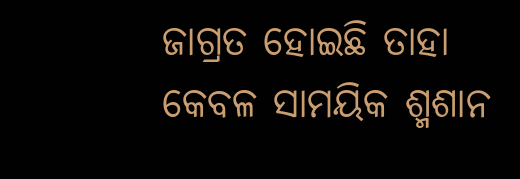ଜାଗ୍ରତ ହୋଇଛି ତାହା କେବଳ ସାମୟିକ ଶ୍ମଶାନ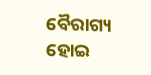ବୈରାଗ୍ୟ ହୋଇ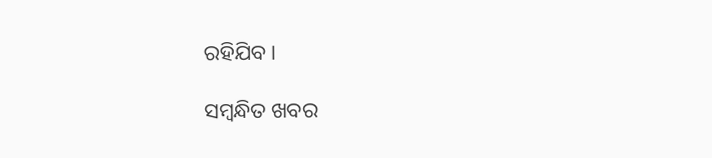ରହିଯିବ।

ସମ୍ବନ୍ଧିତ ଖବର